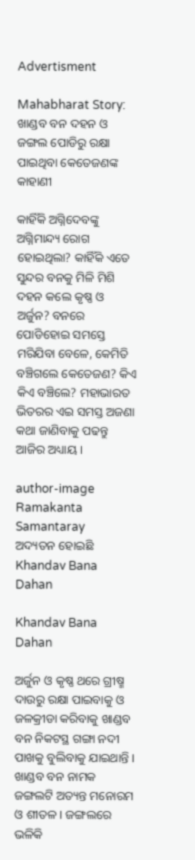Advertisment

Mahabharat Story: ଖାଣ୍ଡବ ବନ ଦହନ ଓ ଜଙ୍ଗଲ ପୋଡିରୁ ରକ୍ଷା ପାଇଥିବା କେତେଜଣଙ୍କ କାହାଣୀ

କାହିଁକି ଅଗ୍ନିଦେବଙ୍କୁ ଅଗ୍ନିମାନ୍ଦ୍ୟ ରୋଗ ହୋଇଥିଲା? କାହିଁକି ଏତେ ସୁନ୍ଦର ବନକୁ ମିଳି ମିଶି ଦହନ କଲେ କୃଷ୍ଣ ଓ ଅର୍ଜୁନ? ବନରେ ପୋଡିହୋଇ ସମସ୍ତେ ମରିଯିବା ବେଳେ, କେମିତି ବଞ୍ଚିଗଲେ କେତେଜଣ? କିଏ କିଏ ବଞ୍ଚିଲେ? ମହାଭାରତ ଭିତରର ଏଇ ସମସ୍ତ ଅଜଣା କଥା ଜାଣିବାକୁ ପଢନ୍ତୁ ଆଜିର ଅଧ୍ୟାୟ ।

author-image
Ramakanta Samantaray
ଅଦ୍ୟତନ ହୋଇଛି
Khandav Bana Dahan

Khandav Bana Dahan

ଅର୍ଜୁନ ଓ କୃଷ୍ଣ ଥରେ ଗ୍ରୀଷ୍ମ ଦାଉରୁ ରକ୍ଷା ପାଇବାକୁ ଓ ଜଳକ୍ରୀଡା କରିବାକୁ ଖାଣ୍ଡବ ବନ ନିକଟସ୍ଥ ଗଙ୍ଗା ନଦୀ ପାଖକୁ ବୁଲିବାକୁ ଯାଇଥାନ୍ତି । ଖାଣ୍ଡବ ବନ ନାମକ ଜଙ୍ଗଲଟି ଅତ୍ୟନ୍ତ ମନୋରମ ଓ ଶୀତଳ । ଜଙ୍ଗଲରେ ଭଳିକି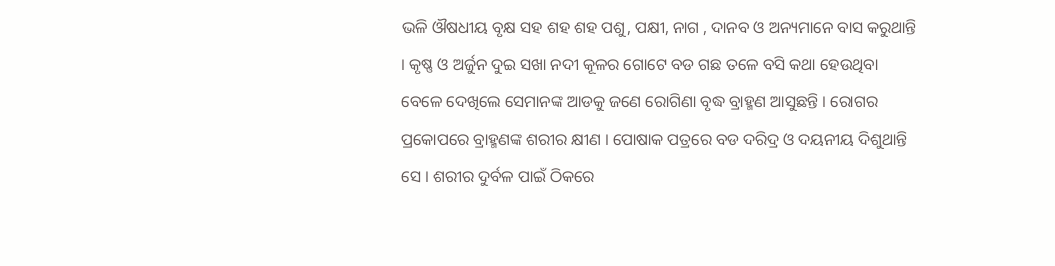ଭଳି ଔଷଧୀୟ ବୃକ୍ଷ ସହ ଶହ ଶହ ପଶୁ, ପକ୍ଷୀ, ନାଗ , ଦାନବ ଓ ଅନ୍ୟମାନେ ବାସ କରୁଥାନ୍ତି । କୃଷ୍ଣ ଓ ଅର୍ଜୁନ ଦୁଇ ସଖା ନଦୀ କୂଳର ଗୋଟେ ବଡ ଗଛ ତଳେ ବସି କଥା ହେଉଥିବା ବେଳେ ଦେଖିଲେ ସେମାନଙ୍କ ଆଡକୁ ଜଣେ ରୋଗିଣା ବୃଦ୍ଧ ବ୍ରାହ୍ମଣ ଆସୁଛନ୍ତି । ରୋଗର ପ୍ରକୋପରେ ବ୍ରାହ୍ମଣଙ୍କ ଶରୀର କ୍ଷୀଣ । ପୋଷାକ ପତ୍ରରେ ବଡ ଦରିଦ୍ର ଓ ଦୟନୀୟ ଦିଶୁଥାନ୍ତି ସେ । ଶରୀର ଦୁର୍ବଳ ପାଇଁ ଠିକରେ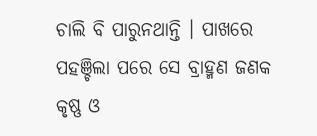ଚାଲି ବି ପାରୁନଥାନ୍ତି । ପାଖରେ ପହଞ୍ଚିଲା ପରେ ସେ ବ୍ରାହ୍ମଣ ଜଣକ କୃଷ୍ଣ ଓ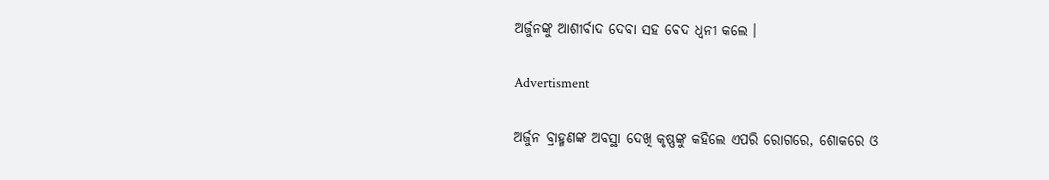ଅର୍ଜୁନଙ୍କୁ ଆଶୀର୍ବାଦ ଦେବା ସହ ବେଦ ଧ୍ୱନୀ କଲେ ।

Advertisment

ଅର୍ଜୁନ ବ୍ରାହ୍ମଣଙ୍କ ଅବସ୍ଥା ଦେଖି କୃଷ୍ଣଙ୍କୁ କହିଲେ ଏପରି ରୋଗରେ, ଶୋକରେ ଓ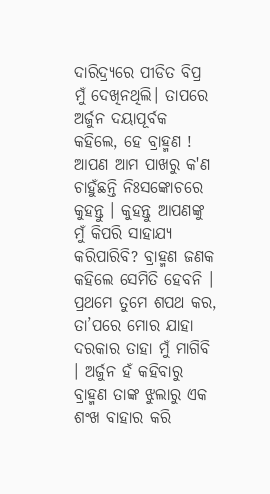ଦାରିଦ୍ର୍ୟରେ ପୀଡିତ ବିପ୍ର ମୁଁ ଦେଖିନଥିଲି। ତାପରେ ଅର୍ଜୁନ ଦୟାପୂର୍ବକ କହିଲେ, ହେ ବ୍ରାହ୍ମଣ ! ଆପଣ ଆମ ପାଖରୁ କ'ଣ ଚାହୁଁଛନ୍ତି ନିଃସଙ୍କୋଚରେ କୁହନ୍ତୁ । କୁହନ୍ତୁ ଆପଣଙ୍କୁ ମୁଁ କିପରି ସାହାଯ୍ୟ କରିପାରିବି? ବ୍ରାହ୍ମଣ ଜଣକ କହିଲେ ସେମିତି ହେବନି । ପ୍ରଥମେ ତୁମେ ଶପଥ କର, ତା’ପରେ ମୋର ଯାହା ଦରକାର ତାହା ମୁଁ ମାଗିବି । ଅର୍ଜୁନ ହଁ କହିବାରୁ ବ୍ରାହ୍ମଣ ତାଙ୍କ ଝୁଲାରୁ ଏକ ଶଂଖ ବାହାର କରି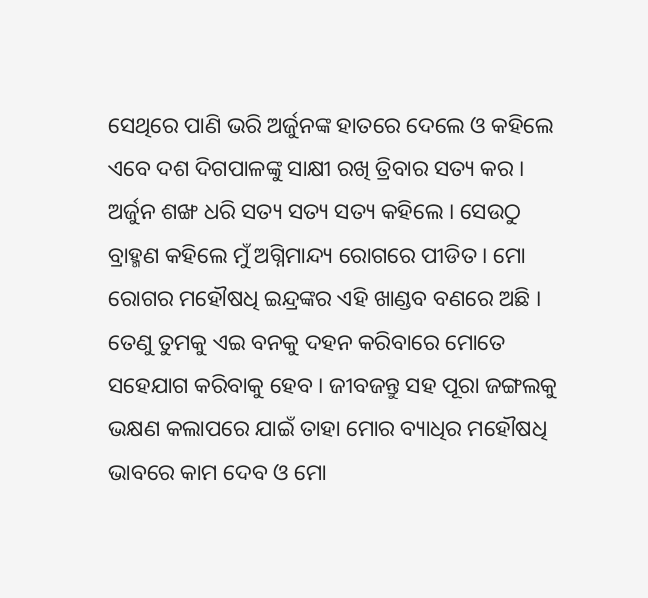ସେଥିରେ ପାଣି ଭରି ଅର୍ଜୁନଙ୍କ ହାତରେ ଦେଲେ ଓ କହିଲେ ଏବେ ଦଶ ଦିଗପାଳଙ୍କୁ ସାକ୍ଷୀ ରଖି ତ୍ରିବାର ସତ୍ୟ କର । ଅର୍ଜୁନ ଶଙ୍ଖ ଧରି ସତ୍ୟ ସତ୍ୟ ସତ୍ୟ କହିଲେ । ସେଉଠୁ ବ୍ରାହ୍ମଣ କହିଲେ ମୁଁ ଅଗ୍ନିମାନ୍ଦ୍ୟ ରୋଗରେ ପୀଡିତ । ମୋ ରୋଗର ମହୌଷଧି ଇନ୍ଦ୍ରଙ୍କର ଏହି ଖାଣ୍ଡବ ବଣରେ ଅଛି । ତେଣୁ ତୁମକୁ ଏଇ ବନକୁ ଦହନ କରିବାରେ ମୋତେ ସହେଯାଗ କରିବାକୁ ହେବ । ଜୀବଜନ୍ତୁ ସହ ପୂରା ଜଙ୍ଗଲକୁ ଭକ୍ଷଣ କଲାପରେ ଯାଇଁ ତାହା ମୋର ବ୍ୟାଧିର ମହୌଷଧି ଭାବରେ କାମ ଦେବ ଓ ମୋ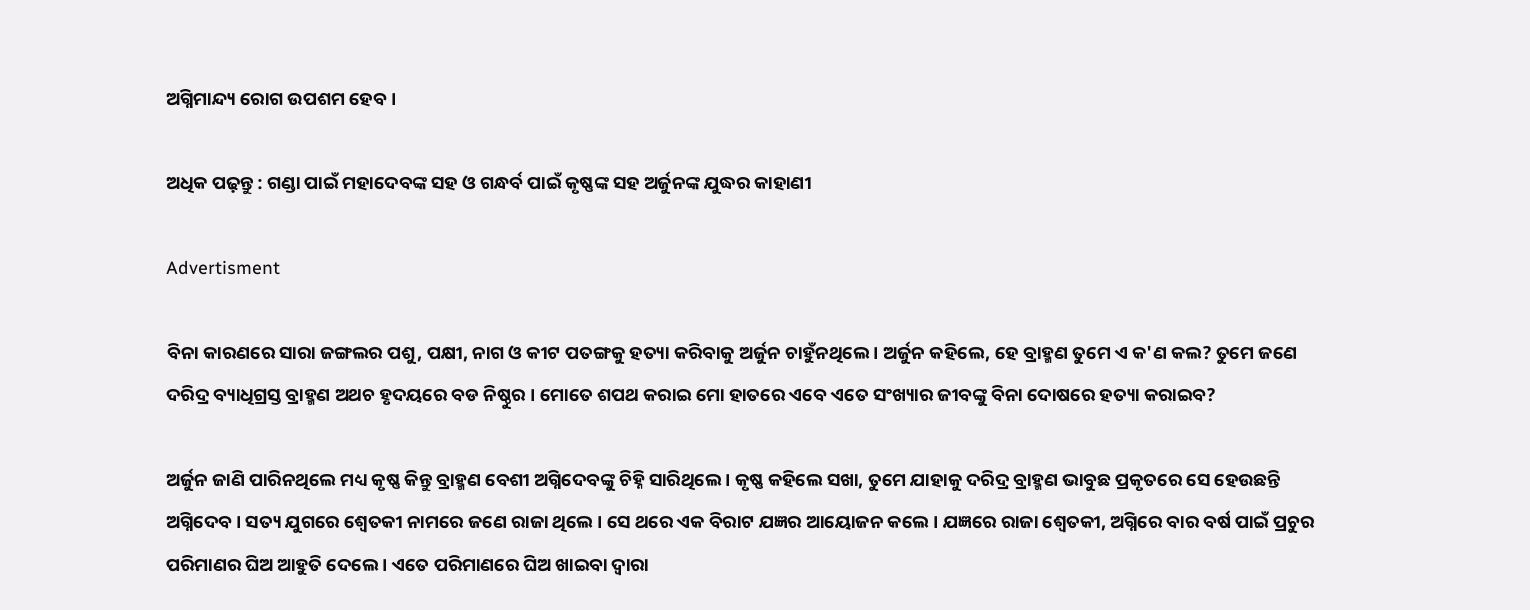ଅଗ୍ନିମାନ୍ଦ୍ୟ ରୋଗ ଉପଶମ ହେବ ।

ଅଧିକ ପଢ଼ନ୍ତୁ : ଗଣ୍ଡା ପାଇଁ ମହାଦେବଙ୍କ ସହ ଓ ଗନ୍ଧର୍ବ ପାଇଁ କୃଷ୍ଣଙ୍କ ସହ ଅର୍ଜୁନଙ୍କ ଯୁଦ୍ଧର କାହାଣୀ

Advertisment

ବିନା କାରଣରେ ସାରା ଜଙ୍ଗଲର ପଶୁ, ପକ୍ଷୀ, ନାଗ ଓ କୀଟ ପତଙ୍ଗକୁ ହତ୍ୟା କରିବାକୁ ଅର୍ଜୁନ ଚାହୁଁନଥିଲେ । ଅର୍ଜୁନ କହିଲେ, ହେ ବ୍ରାହ୍ମଣ ତୁମେ ଏ କ'ଣ କଲ? ତୁମେ ଜଣେ ଦରିଦ୍ର ବ୍ୟାଧିଗ୍ରସ୍ତ ବ୍ରାହ୍ମଣ ଅଥଚ ହୃଦୟରେ ବଡ ନିଷ୍ଠୁର । ମୋତେ ଶପଥ କରାଇ ମୋ ହାତରେ ଏବେ ଏତେ ସଂଖ୍ୟାର ଜୀବଙ୍କୁ ବିନା ଦୋଷରେ ହତ୍ୟା କରାଇବ?

ଅର୍ଜୁନ ଜାଣି ପାରିନଥିଲେ ମଧ୍ୟ କୃଷ୍ଣ କିନ୍ତୁ ବ୍ରାହ୍ମଣ ବେଶୀ ଅଗ୍ନିଦେବଙ୍କୁ ଚିହ୍ନି ସାରିଥିଲେ । କୃଷ୍ଣ କହିଲେ ସଖା, ତୁମେ ଯାହାକୁ ଦରିଦ୍ର ବ୍ରାହ୍ମଣ ଭାବୁଛ ପ୍ରକୃତରେ ସେ ହେଉଛନ୍ତି ଅଗ୍ନିଦେବ । ସତ୍ୟ ଯୁଗରେ ଶ୍ୱେତକୀ ନାମରେ ଜଣେ ରାଜା ଥିଲେ । ସେ ଥରେ ଏକ ବିରାଟ ଯଜ୍ଞର ଆୟୋଜନ କଲେ । ଯଜ୍ଞରେ ରାଜା ଶ୍ୱେତକୀ, ଅଗ୍ନିରେ ବାର ବର୍ଷ ପାଇଁ ପ୍ରଚୁର ପରିମାଣର ଘିଅ ଆହୁତି ଦେଲେ । ଏତେ ପରିମାଣରେ ଘିଅ ଖାଇବା ଦ୍ୱାରା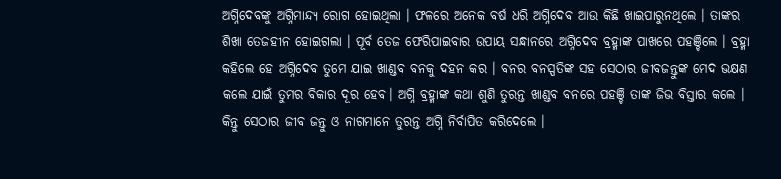ଅଗ୍ନିଦେବଙ୍କୁ ଅଗ୍ନିମାନ୍ଦ୍ୟ ରୋଗ ହୋଇଥିଲା । ଫଳରେ ଅନେକ ବର୍ଷ ଧରି ଅଗ୍ନିଦେବ ଆଉ କିଛି ଖାଇପାରୁନଥିଲେ । ତାଙ୍କର ଶିଖା ତେଜହୀନ ହୋଇଗଲା । ପୂର୍ବ ତେଜ ଫେରିପାଇବାର ଉପାୟ ସନ୍ଧାନରେ ଅଗ୍ନିଦେବ ବ୍ରହ୍ମାଙ୍କ ପାଖରେ ପହଞ୍ଚିଲେ । ବ୍ରହ୍ମା କହିଲେ ହେ ଅଗ୍ନିଦେବ ତୁମେ ଯାଇ ଖାଣ୍ଡବ ବନକୁ ଦହନ କର । ବନର ବନସ୍ପତିଙ୍କ ସହ ସେଠାର ଜୀବଜନ୍ତୁଙ୍କ ମେଦ ଭକ୍ଷଣ କଲେ ଯାଇଁ ତୁମର ବିକାର ଦୂର ହେବ। ଅଗ୍ନି ବ୍ରହ୍ମାଙ୍କ କଥା ଶୁଣି ତୁରନ୍ତ ଖାଣ୍ଡବ ବନରେ ପହଞ୍ଚି ତାଙ୍କ ଜିଭ ବିସ୍ତାର କଲେ । କିନ୍ତୁ ସେଠାର ଜୀବ ଜନ୍ତୁ ଓ ନାଗମାନେ ତୁରନ୍ତ ଅଗ୍ନି ନିର୍ବାପିତ କରିଦେଲେ ।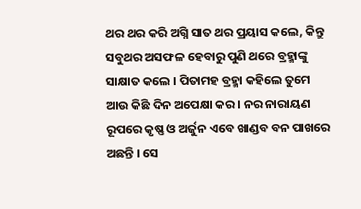ଥର ଥର କରି ଅଗ୍ନି ସାତ ଥର ପ୍ରୟାସ କଲେ, କିନ୍ତୁ ସବୁଥର ଅସଫଳ ହେବାରୁ ପୁଣି ଥରେ ବ୍ରହ୍ମାଙ୍କୁ ସାକ୍ଷାତ କଲେ । ପିତାମହ ବ୍ରହ୍ମା କହିଲେ ତୁମେ ଆଉ କିଛି ଦିନ ଅପେକ୍ଷା କର । ନର ନାରାୟଣ ରୂପରେ କୃଷ୍ଣ ଓ ଅର୍ଜୁନ ଏବେ ଖାଣ୍ଡବ ବନ ପାଖରେ ଅଛନ୍ତି । ସେ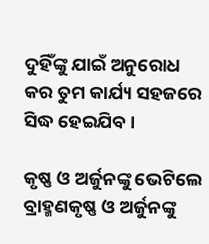ଦୁହିଁଙ୍କୁ ଯାଇଁ ଅନୁରୋଧ କର ତୁମ କାର୍ଯ୍ୟ ସହଜରେ ସିଦ୍ଧ ହେଇଯିବ ।

କୃଷ୍ଣ ଓ ଅର୍ଜୁନଙ୍କୁ ଭେଟିଲେ ବ୍ରାହ୍ମଣକୃଷ୍ଣ ଓ ଅର୍ଜୁନଙ୍କୁ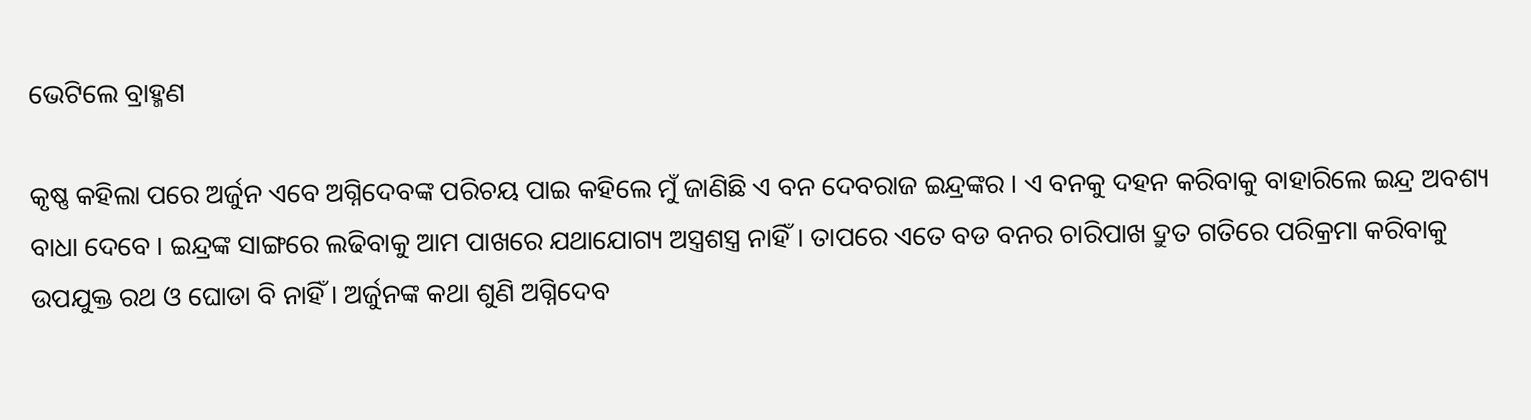ଭେଟିଲେ ବ୍ରାହ୍ମଣ

କୃଷ୍ଣ କହିଲା ପରେ ଅର୍ଜୁନ ଏବେ ଅଗ୍ନିଦେବଙ୍କ ପରିଚୟ ପାଇ କହିଲେ ମୁଁ ଜାଣିଛି ଏ ବନ ଦେବରାଜ ଇନ୍ଦ୍ରଙ୍କର । ଏ ବନକୁ ଦହନ କରିବାକୁ ବାହାରିଲେ ଇନ୍ଦ୍ର ଅବଶ୍ୟ ବାଧା ଦେବେ । ଇନ୍ଦ୍ରଙ୍କ ସାଙ୍ଗରେ ଲଢିବାକୁ ଆମ ପାଖରେ ଯଥାଯୋଗ୍ୟ ଅସ୍ତ୍ରଶସ୍ତ୍ର ନାହିଁ। ତାପରେ ଏତେ ବଡ ବନର ଚାରିପାଖ ଦ୍ରୁତ ଗତିରେ ପରିକ୍ରମା କରିବାକୁ ଉପଯୁକ୍ତ ରଥ ଓ ଘୋଡା ବି ନାହିଁ । ଅର୍ଜୁନଙ୍କ କଥା ଶୁଣି ଅଗ୍ନିଦେବ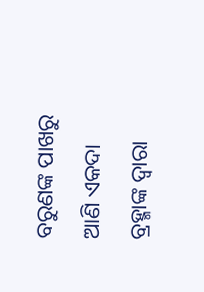ବରୁଣଙ୍କ ପାଖରୁ ଆଣି ଏକଦା ବ୍ରହ୍ମାଙ୍କ ଦ୍ୱାରା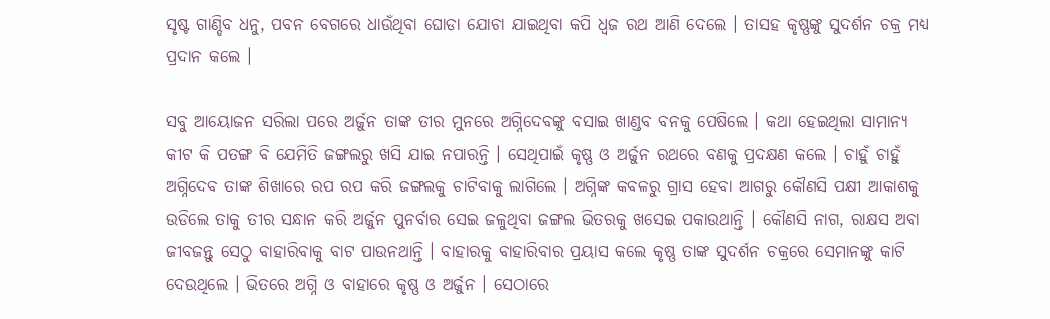ସୃଷ୍ଟ ଗାଣ୍ଡିବ ଧନୁ, ପବନ ବେଗରେ ଧାଉଁଥିବା ଘୋଡା ଯୋଚା ଯାଇଥିବା କପି ଧ୍ୱଜ ରଥ ଆଣି ଦେଲେ । ତାସହ କୃଷ୍ଣଙ୍କୁ ସୁଦର୍ଶନ ଚକ୍ର ମଧ୍ୟ ପ୍ରଦାନ କଲେ ।

ସବୁ ଆୟୋଜନ ସରିଲା ପରେ ଅର୍ଜୁନ ତାଙ୍କ ତୀର ମୁନରେ ଅଗ୍ନିଦେବଙ୍କୁ ବସାଇ ଖାଣ୍ଡବ ବନକୁ ପେଷିଲେ । କଥା ହେଇଥିଲା ସାମାନ୍ୟ କୀଟ କି ପତଙ୍ଗ ବି ଯେମିତି ଜଙ୍ଗଲରୁ ଖସି ଯାଇ ନପାରନ୍ତି । ସେଥିପାଇଁ କୃଷ୍ଣ ଓ ଅର୍ଜୁନ ରଥରେ ବଣକୁ ପ୍ରଦକ୍ଷଣ କଲେ । ଚାହୁଁ ଚାହୁଁ ଅଗ୍ନିଦେବ ତାଙ୍କ ଶିଖାରେ ରପ ରପ କରି ଜଙ୍ଗଲକୁ ଚାଟିବାକୁ ଲାଗିଲେ । ଅଗ୍ନିଙ୍କ କବଳରୁ ଗ୍ରାସ ହେବା ଆଗରୁ କୌଣସି ପକ୍ଷୀ ଆକାଶକୁ ଉଡିଲେ ତାକୁ ତୀର ସନ୍ଧାନ କରି ଅର୍ଜୁନ ପୁନର୍ବାର ସେଇ ଜଳୁଥିବା ଜଙ୍ଗଲ ଭିତରକୁ ଖସେଇ ପକାଉଥାନ୍ତି । କୌଣସି ନାଗ, ରାକ୍ଷସ ଅବା ଜୀବଜନ୍ତୁ ସେଠୁ ବାହାରିବାକୁ ବାଟ ପାଉନଥାନ୍ତି । ବାହାରକୁ ବାହାରିବାର ପ୍ରୟାସ କଲେ କୃଷ୍ଣ ତାଙ୍କ ସୁଦର୍ଶନ ଚକ୍ରରେ ସେମାନଙ୍କୁ କାଟି ଦେଉଥିଲେ । ଭିତରେ ଅଗ୍ନି ଓ ବାହାରେ କୃଷ୍ଣ ଓ ଅର୍ଜୁନ । ସେଠାରେ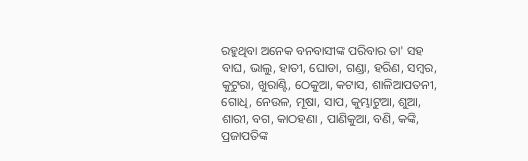ରହୁଥିବା ଅନେକ ବନବାସୀଙ୍କ ପରିବାର ତା' ସହ ବାଘ, ଭାଲୁ, ହାତୀ, ଘୋଡା, ଗଣ୍ଡା, ହରିଣ, ସମ୍ବର, କୁଟୁରା, ଖୁରାଣ୍ଟି, ଠେକୁଆ, କଟାସ, ଶାଳିଆପତନୀ, ଗୋଧି, ନେଉଳ, ମୂଷା, ସାପ, କୁମ୍ଭାଟୁଆ, ଶୁଆ, ଶାରୀ, ବଗ, କାଠହଣା , ପାଣିକୁଆ, ବଣି, କଙ୍କି, ପ୍ରଜାପତିଙ୍କ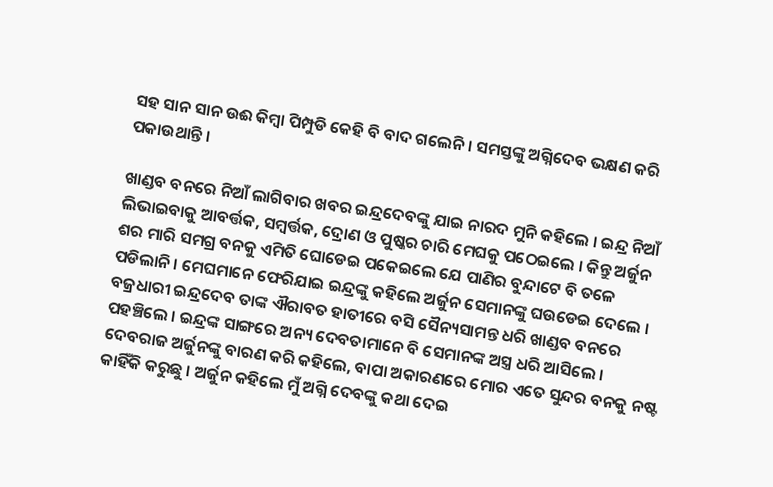ସହ ସାନ ସାନ ଉଈ କିମ୍ବା ପିମ୍ପୁଡି କେହି ବି ବାଦ ଗଲେନି । ସମସ୍ତଙ୍କୁ ଅଗ୍ନିଦେବ ଭକ୍ଷଣ କରି ପକାଉଥାନ୍ତି ।

ଖାଣ୍ଡବ ବନରେ ନିଆଁ ଲାଗିବାର ଖବର ଇନ୍ଦ୍ରଦେବଙ୍କୁ ଯାଇ ନାରଦ ମୁନି କହିଲେ । ଇନ୍ଦ୍ର ନିଆଁ ଲିଭାଇବାକୁ ଆବର୍ତ୍ତକ, ସମ୍ବର୍ତ୍ତକ, ଦ୍ରୋଣ ଓ ପୁଷ୍କର ଚାରି ମେଘକୁ ପଠେଇଲେ । କିନ୍ତୁ ଅର୍ଜୁନ ଶର ମାରି ସମଗ୍ର ବନକୁ ଏମିତି ଘୋଡେଇ ପକେଇଲେ ଯେ ପାଣିର ବୁନ୍ଦାଟେ ବି ତଳେ ପଡିଲାନି । ମେଘମାନେ ଫେରିଯାଇ ଇନ୍ଦ୍ରଙ୍କୁ କହିଲେ ଅର୍ଜୁନ ସେମାନଙ୍କୁ ଘଉଡେଇ ଦେଲେ । ବଜ୍ରଧାରୀ ଇନ୍ଦ୍ରଦେବ ତାଙ୍କ ଐରାବତ ହାତୀରେ ବସି ସୈନ୍ୟସାମନ୍ତ ଧରି ଖାଣ୍ଡବ ବନରେ ପହଞ୍ଚିଲେ । ଇନ୍ଦ୍ରଙ୍କ ସାଙ୍ଗରେ ଅନ୍ୟ ଦେବତାମାନେ ବି ସେମାନଙ୍କ ଅସ୍ତ୍ର ଧରି ଆସିଲେ । ଦେବରାଜ ଅର୍ଜୁନଙ୍କୁ ବାରଣ କରି କହିଲେ, ବାପା ଅକାରଣରେ ମୋର ଏତେ ସୁନ୍ଦର ବନକୁ ନଷ୍ଟ କାହିଁକି କରୁଛୁ । ଅର୍ଜୁନ କହିଲେ ମୁଁ ଅଗ୍ନି ଦେବଙ୍କୁ କଥା ଦେଇ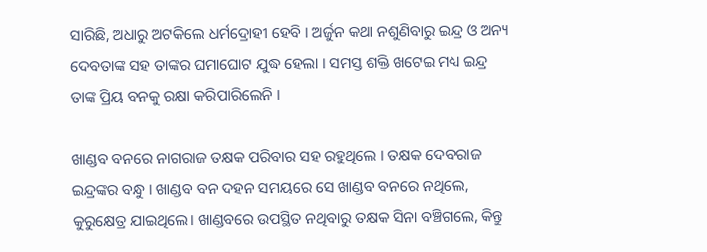ସାରିଛି, ଅଧାରୁ ଅଟକିଲେ ଧର୍ମଦ୍ରୋହୀ ହେବି । ଅର୍ଜୁନ କଥା ନଶୁଣିବାରୁ ଇନ୍ଦ୍ର ଓ ଅନ୍ୟ ଦେବତାଙ୍କ ସହ ତାଙ୍କର ଘମାଘୋଟ ଯୁଦ୍ଧ ହେଲା । ସମସ୍ତ ଶକ୍ତି ଖଟେଇ ମଧ୍ୟ ଇନ୍ଦ୍ର ତାଙ୍କ ପ୍ରିୟ ବନକୁ ରକ୍ଷା କରିପାରିଲେନି ।

ଖାଣ୍ଡବ ବନରେ ନାଗରାଜ ତକ୍ଷକ ପରିବାର ସହ ରହୁଥିଲେ । ତକ୍ଷକ ଦେବରାଜ ଇନ୍ଦ୍ରଙ୍କର ବନ୍ଧୁ । ଖାଣ୍ଡବ ବନ ଦହନ ସମୟରେ ସେ ଖାଣ୍ଡବ ବନରେ ନଥିଲେ, କୁରୁକ୍ଷେତ୍ର ଯାଇଥିଲେ। ଖାଣ୍ଡବରେ ଉପସ୍ଥିତ ନଥିବାରୁ ତକ୍ଷକ ସିନା ବଞ୍ଚିଗଲେ, କିନ୍ତୁ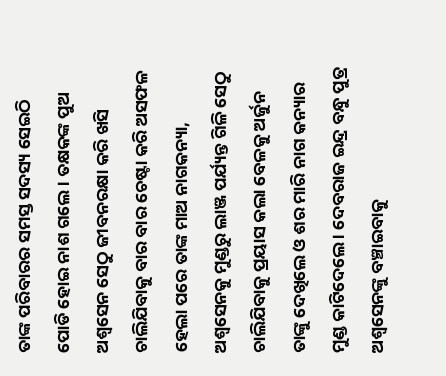ତାଙ୍କ ପରିବାରର ସମସ୍ତ ସଦସ୍ୟ ସେଇଠି ପୋଡି ହୋଇ ନାଶ ଗଲେ । ତକ୍ଷକଙ୍କ ପୁଅ ଅଶ୍ୱସେନ ସେଠୁ ଜୀବନରକ୍ଷା କରି ଖସି ଚାଲିଯିବାକୁ ବାର ବାର ଚେଷ୍ଟା କରି ଅସଫଳ ହେଲା ପରେ ତାଙ୍କ ମାଅ ନାଗକନ୍ୟା, ଅଶ୍ୱସେନକୁ ମୁଣ୍ଡରୁ ଲାଞ୍ଜ ପର୍ଯ୍ୟନ୍ତ ଗିଳି ସେଠୁ ଚାଲିଯିବାକୁ ପ୍ରୟାସ କଲା ବେଳକୁ ଅର୍ଜୁନ ତାଙ୍କୁ ଦେଖିଲେ ଓ ଶର ମାରି ନାଗ କନ୍ୟାର ମୁଣ୍ଡ କାଟିଦେଲେ । ଦେବରାଜ ଇନ୍ଦ୍ର ବନ୍ଧୁ ପୁତ୍ର ଅଶ୍ୱସେନଙ୍କୁ ବଞ୍ଚାଇବାକୁ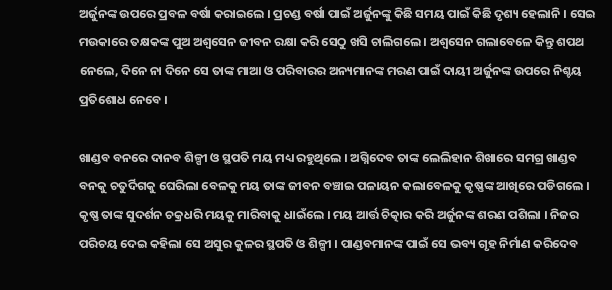ଅର୍ଜୁନଙ୍କ ଉପରେ ପ୍ରବଳ ବର୍ଷା କରାଇଲେ । ପ୍ରଚଣ୍ଡ ବର୍ଷା ପାଇଁ ଅର୍ଜୁନଙ୍କୁ କିଛି ସମୟ ପାଇଁ କିଛି ଦୃଶ୍ୟ ହେଲାନି । ସେଇ ମଉକାରେ ତକ୍ଷକଙ୍କ ପୁଅ ଅଶ୍ୱସେନ ଜୀବନ ରକ୍ଷା କରି ସେଠୁ ଖସି ଚାଲିଗଲେ । ଅଶ୍ୱସେନ ଗଲାବେଳେ କିନ୍ତୁ ଶପଥ ନେଲେ, ଦିନେ ନା ଦିନେ ସେ ତାଙ୍କ ମାଆ ଓ ପରିବାରର ଅନ୍ୟମାନଙ୍କ ମରଣ ପାଇଁ ଦାୟୀ ଅର୍ଜୁନଙ୍କ ଉପରେ ନିଶ୍ଚୟ ପ୍ରତିଶୋଧ ନେବେ ।

ଖାଣ୍ଡବ ବନରେ ଦାନବ ଶିଳ୍ପୀ ଓ ସ୍ଥପତି ମୟ ମଧ୍ୟ ରହୁଥିଲେ । ଅଗ୍ନିଦେବ ତାଙ୍କ ଲେଲିହାନ ଶିଖାରେ ସମଗ୍ର ଖାଣ୍ଡବ ବନକୁ ଚତୁର୍ଦିଗକୁ ଘେରିଲା ବେଳକୁ ମୟ ତାଙ୍କ ଜୀବନ ବଞ୍ଚାଇ ପଳାୟନ କଲାବେଳକୁ କୃଷ୍ଣଙ୍କ ଆଖିରେ ପଡିଗଲେ । କୃଷ୍ଣ ତାଙ୍କ ସୁଦର୍ଶନ ଚକ୍ରଧରି ମୟକୁ ମାରିବାକୁ ଧାଇଁଲେ । ମୟ ଆର୍ତ୍ତ ଚିତ୍କାର କରି ଅର୍ଜୁନଙ୍କ ଶରଣ ପଶିଲା । ନିଜର ପରିଚୟ ଦେଇ କହିଲା ସେ ଅସୁର କୁଳର ସ୍ଥପତି ଓ ଶିଳ୍ପୀ । ପାଣ୍ଡବମାନଙ୍କ ପାଇଁ ସେ ଭବ୍ୟ ଗୃହ ନିର୍ମାଣ କରିଦେବ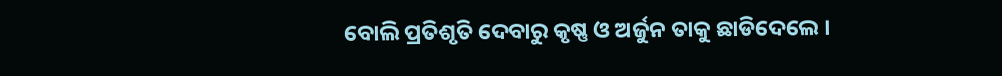ବୋଲି ପ୍ରତିଶୃତି ଦେବାରୁ କୃଷ୍ଣ ଓ ଅର୍ଜୁନ ତାକୁ ଛାଡିଦେଲେ ।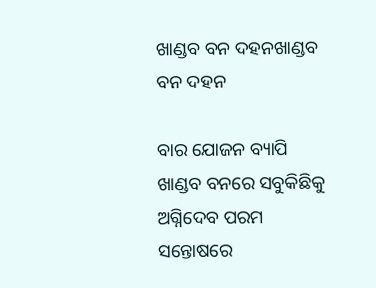ଖାଣ୍ଡବ ବନ ଦହନଖାଣ୍ଡବ ବନ ଦହନ

ବାର ଯୋଜନ ବ୍ୟାପି ଖାଣ୍ଡବ ବନରେ ସବୁକିଛିକୁ ଅଗ୍ନିଦେବ ପରମ ସନ୍ତୋଷରେ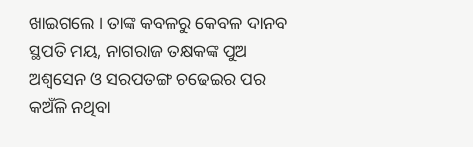ଖାଇଗଲେ । ତାଙ୍କ କବଳରୁ କେବଳ ଦାନବ ସ୍ଥପତି ମୟ, ନାଗରାଜ ତକ୍ଷକଙ୍କ ପୁଅ ଅଶ୍ୱସେନ ଓ ସରପତଙ୍ଗ ଚଢେଇର ପର କଅଁଳି ନଥିବା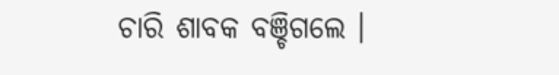ଚାରି ଶାବକ ବଞ୍ଚିଗଲେ ।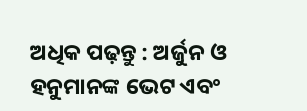ଅଧିକ ପଢ଼ନ୍ତୁ : ଅର୍ଜୁନ ଓ ହନୁମାନଙ୍କ ଭେଟ ଏବଂ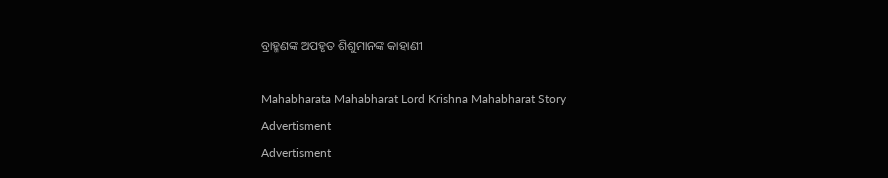ବ୍ରାହ୍ମଣଙ୍କ ଅପହୃତ ଶିଶୁମାନଙ୍କ କାହାଣୀ

Mahabharata Mahabharat Lord Krishna Mahabharat Story
Advertisment
Advertisment